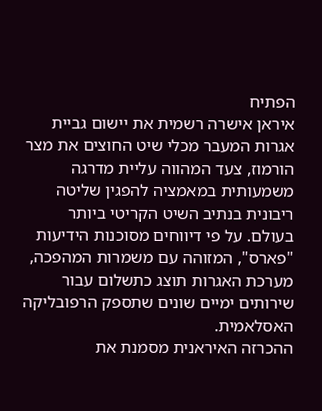הפתיח
איראן אישרה רשמית את יישום גביית אגרות המעבר מכלי שיט החוצים את מצר הורמוז, צעד המהווה עליית מדרגה משמעותית במאמציה להפגין שליטה ריבונית בנתיב השיט הקריטי ביותר בעולם. על פי דיווחים מסוכנות הידיעות "פארס", המזוהה עם משמרות המהפכה, מערכת האגרות תוצג כתשלום עבור שירותים ימיים שונים שתספק הרפובליקה האסלאמית.
ההכרזה האיראנית מסמנת את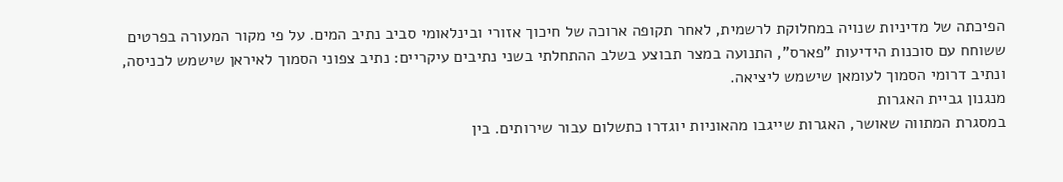הפיכתה של מדיניות שנויה במחלוקת לרשמית, לאחר תקופה ארוכה של חיכוך אזורי ובינלאומי סביב נתיב המים. על פי מקור המעורה בפרטים ששוחח עם סוכנות הידיעות "פארס", התנועה במצר תבוצע בשלב ההתחלתי בשני נתיבים עיקריים: נתיב צפוני הסמוך לאיראן שישמש לכניסה, ונתיב דרומי הסמוך לעומאן שישמש ליציאה.
מנגנון גביית האגרות
במסגרת המתווה שאושר, האגרות שייגבו מהאוניות יוגדרו כתשלום עבור שירותים. בין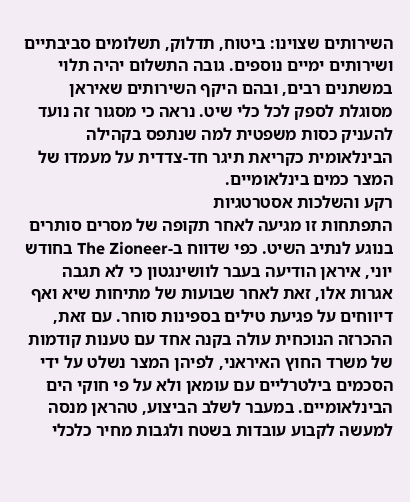השירותים שצוינו: ביטוח, תדלוק, תשלומים סביבתיים ושירותים ימיים נוספים. גובה התשלום יהיה תלוי במשתנים רבים, ובהם היקף השירותים שאיראן מסוגלת לספק לכל כלי שיט. נראה כי מסגור זה נועד להעניק כסות משפטית למה שנתפס בקהילה הבינלאומית כקריאת תיגר חד-צדדית על מעמדו של המצר כמים בינלאומיים.
רקע והשלכות אסטרטגיות
התפתחות זו מגיעה לאחר תקופה של מסרים סותרים בנוגע לנתיב השיט. כפי שדווח ב-The Zioneer בחודש יוני, איראן הודיעה בעבר לוושינגטון כי לא תגבה אגרות אלו, זאת לאחר שבועות של מתיחות שיא ואף דיווחים על פגיעת טילים בספינות סוחר. עם זאת, ההכרזה הנוכחית עולה בקנה אחד עם טענות קודמות של משרד החוץ האיראני, לפיהן המצר נשלט על ידי הסכמים בילטרליים עם עומאן ולא על פי חוקי הים הבינלאומיים. במעבר לשלב הביצוע, טהראן מנסה למעשה לקבוע עובדות בשטח ולגבות מחיר כלכלי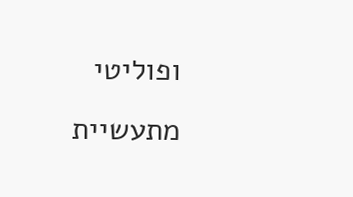ופוליטי מתעשיית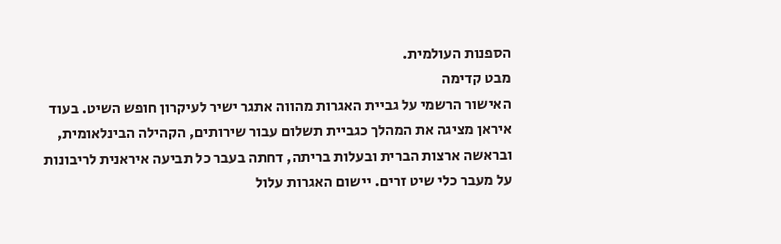הספנות העולמית.
מבט קדימה
האישור הרשמי על גביית האגרות מהווה אתגר ישיר לעיקרון חופש השיט. בעוד איראן מציגה את המהלך כגביית תשלום עבור שירותים, הקהילה הבינלאומית, ובראשה ארצות הברית ובעלות בריתה, דחתה בעבר כל תביעה איראנית לריבונות על מעבר כלי שיט זרים. יישום האגרות עלול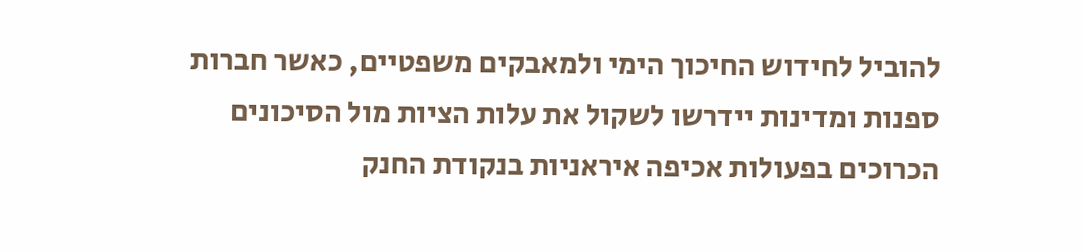להוביל לחידוש החיכוך הימי ולמאבקים משפטיים, כאשר חברות ספנות ומדינות יידרשו לשקול את עלות הציות מול הסיכונים הכרוכים בפעולות אכיפה איראניות בנקודת החנק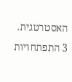האסטרטגית.
3 התפתחויות